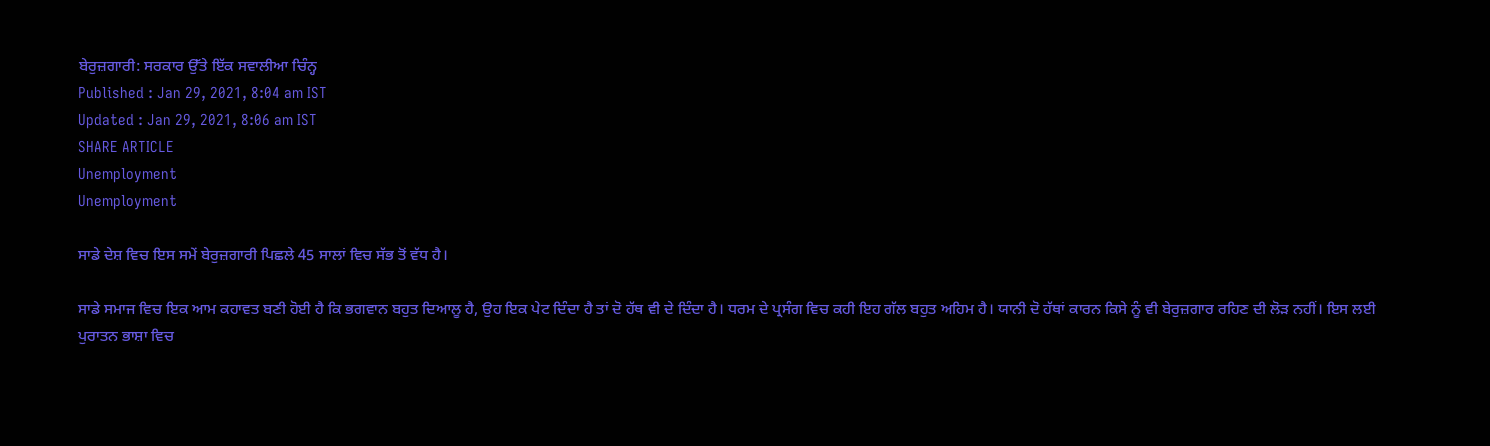ਬੇਰੁਜ਼ਗਾਰੀ: ਸਰਕਾਰ ਉੱਤੇ ਇੱਕ ਸਵਾਲੀਆ ਚਿੰਨ੍ਹ
Published : Jan 29, 2021, 8:04 am IST
Updated : Jan 29, 2021, 8:06 am IST
SHARE ARTICLE
Unemployment
Unemployment

ਸਾਡੇ ਦੇਸ਼ ਵਿਚ ਇਸ ਸਮੇਂ ਬੇਰੁਜ਼ਗਾਰੀ ਪਿਛਲੇ 45 ਸਾਲਾਂ ਵਿਚ ਸੱਭ ਤੋਂ ਵੱਧ ਹੈ।

ਸਾਡੇ ਸਮਾਜ ਵਿਚ ਇਕ ਆਮ ਕਹਾਵਤ ਬਣੀ ਹੋਈ ਹੈ ਕਿ ਭਗਵਾਨ ਬਹੁਤ ਦਿਆਲੂ ਹੈ, ਉਹ ਇਕ ਪੇਟ ਦਿੰਦਾ ਹੈ ਤਾਂ ਦੋ ਹੱਥ ਵੀ ਦੇ ਦਿੰਦਾ ਹੈ। ਧਰਮ ਦੇ ਪ੍ਰਸੰਗ ਵਿਚ ਕਹੀ ਇਹ ਗੱਲ ਬਹੁਤ ਅਹਿਮ ਹੈ। ਯਾਨੀ ਦੋ ਹੱਥਾਂ ਕਾਰਨ ਕਿਸੇ ਨੂੰ ਵੀ ਬੇਰੁਜ਼ਗਾਰ ਰਹਿਣ ਦੀ ਲੋੜ ਨਹੀਂ। ਇਸ ਲਈ ਪੁਰਾਤਨ ਭਾਸ਼ਾ ਵਿਚ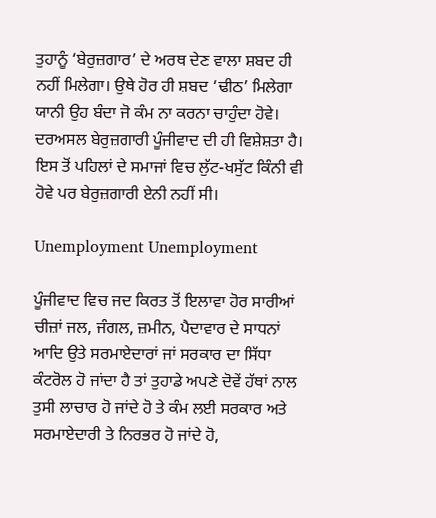ਤੁਹਾਨੂੰ ‘ਬੇਰੁਜ਼ਗਾਰ’ ਦੇ ਅਰਥ ਦੇਣ ਵਾਲਾ ਸ਼ਬਦ ਹੀ ਨਹੀਂ ਮਿਲੇਗਾ। ਉਥੇ ਹੋਰ ਹੀ ਸ਼ਬਦ ‘ਢੀਠ’ ਮਿਲੇਗਾ ਯਾਨੀ ਉਹ ਬੰਦਾ ਜੋ ਕੰਮ ਨਾ ਕਰਨਾ ਚਾਹੁੰਦਾ ਹੋਵੇ। ਦਰਅਸਲ ਬੇਰੁਜ਼ਗਾਰੀ ਪੂੰਜੀਵਾਦ ਦੀ ਹੀ ਵਿਸ਼ੇਸ਼ਤਾ ਹੈ। ਇਸ ਤੋਂ ਪਹਿਲਾਂ ਦੇ ਸਮਾਜਾਂ ਵਿਚ ਲੁੱਟ-ਖਸੁੱਟ ਕਿੰਨੀ ਵੀ ਹੋਵੇ ਪਰ ਬੇਰੁਜ਼ਗਾਰੀ ਏਨੀ ਨਹੀਂ ਸੀ।

Unemployment Unemployment

ਪੂੰਜੀਵਾਦ ਵਿਚ ਜਦ ਕਿਰਤ ਤੋਂ ਇਲਾਵਾ ਹੋਰ ਸਾਰੀਆਂ ਚੀਜ਼ਾਂ ਜਲ, ਜੰਗਲ, ਜ਼ਮੀਨ, ਪੈਦਾਵਾਰ ਦੇ ਸਾਧਨਾਂ ਆਦਿ ਉਤੇ ਸਰਮਾਏਦਾਰਾਂ ਜਾਂ ਸਰਕਾਰ ਦਾ ਸਿੱਧਾ ਕੰਟਰੋਲ ਹੋ ਜਾਂਦਾ ਹੈ ਤਾਂ ਤੁਹਾਡੇ ਅਪਣੇ ਦੋਵੇਂ ਹੱਥਾਂ ਨਾਲ ਤੁਸੀ ਲਾਚਾਰ ਹੋ ਜਾਂਦੇ ਹੋ ਤੇ ਕੰਮ ਲਈ ਸਰਕਾਰ ਅਤੇ ਸਰਮਾਏਦਾਰੀ ਤੇ ਨਿਰਭਰ ਹੋ ਜਾਂਦੇ ਹੋ,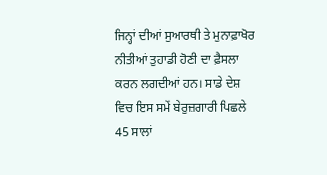ਜਿਨ੍ਹਾਂ ਦੀਆਂ ਸੁਆਰਥੀ ਤੇ ਮੁਨਾਫ਼ਾਖੋਰ ਨੀਤੀਆਂ ਤੁਹਾਡੀ ਹੋਣੀ ਦਾ ਫ਼ੈਸਲਾ ਕਰਨ ਲਗਦੀਆਂ ਹਨ। ਸਾਡੇ ਦੇਸ਼ ਵਿਚ ਇਸ ਸਮੇਂ ਬੇਰੁਜ਼ਗਾਰੀ ਪਿਛਲੇ 45 ਸਾਲਾਂ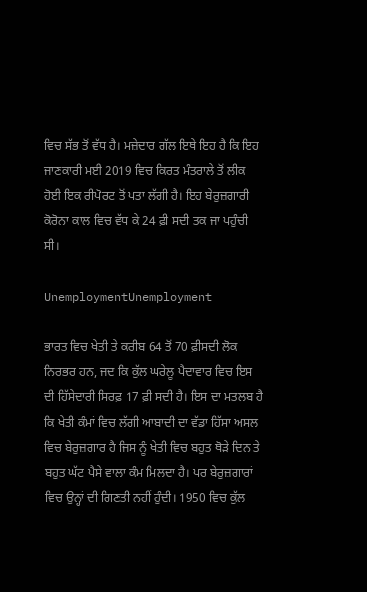ਵਿਚ ਸੱਭ ਤੋਂ ਵੱਧ ਹੈ। ਮਜ਼ੇਦਾਰ ਗੱਲ ਇਥੇ ਇਹ ਹੈ ਕਿ ਇਹ ਜਾਣਕਾਰੀ ਮਈ 2019 ਵਿਚ ਕਿਰਤ ਮੰਤਰਾਲੇ ਤੋਂ ਲੀਕ ਹੋਈ ਇਕ ਰੀਪੋਰਟ ਤੋਂ ਪਤਾ ਲੱਗੀ ਹੈ। ਇਹ ਬੇਰੁਜ਼ਗਾਰੀ ਕੋਰੋਨਾ ਕਾਲ ਵਿਚ ਵੱਧ ਕੇ 24 ਫ਼ੀ ਸਦੀ ਤਕ ਜਾ ਪਹੁੰਚੀ ਸੀ।

UnemploymentUnemployment

ਭਾਰਤ ਵਿਚ ਖੇਤੀ ਤੇ ਕਰੀਬ 64 ਤੋਂ 70 ਫ਼ੀਸਦੀ ਲੋਕ ਨਿਰਭਰ ਹਨ, ਜਦ ਕਿ ਕੁੱਲ ਘਰੇਲੂ ਪੈਦਾਵਾਰ ਵਿਚ ਇਸ ਦੀ ਹਿੱਸੇਦਾਰੀ ਸਿਰਫ਼ 17 ਫ਼ੀ ਸਦੀ ਹੈ। ਇਸ ਦਾ ਮਤਲਬ ਹੈ ਕਿ ਖੇਤੀ ਕੰਮਾਂ ਵਿਚ ਲੱਗੀ ਆਬਾਦੀ ਦਾ ਵੱਡਾ ਹਿੱਸਾ ਅਸਲ ਵਿਚ ਬੇਰੁਜ਼ਗਾਰ ਹੈ ਜਿਸ ਨੂੰ ਖੇਤੀ ਵਿਚ ਬਹੁਤ ਥੋੜੇ ਦਿਨ ਤੇ ਬਹੁਤ ਘੱਟ ਪੈਸੇ ਵਾਲਾ ਕੰਮ ਮਿਲਦਾ ਹੈ। ਪਰ ਬੇਰੁਜ਼ਗਾਰਾਂ ਵਿਚ ਉਨ੍ਹਾਂ ਦੀ ਗਿਣਤੀ ਨਹੀਂ ਹੁੰਦੀ। 1950 ਵਿਚ ਕੁੱਲ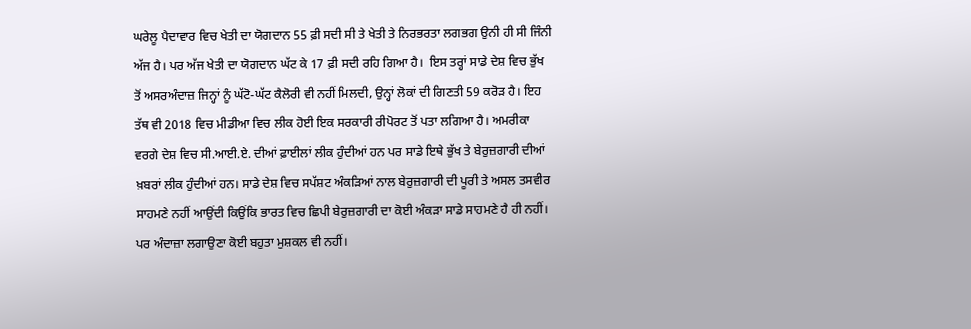ਘਰੇਲੂ ਪੈਦਾਵਾਰ ਵਿਚ ਖੇਤੀ ਦਾ ਯੋਗਦਾਨ 55 ਫ਼ੀ ਸਦੀ ਸੀ ਤੇ ਖੇਤੀ ਤੇ ਨਿਰਭਰਤਾ ਲਗਭਗ ਉਨੀ ਹੀ ਸੀ ਜਿੰਨੀ ਅੱਜ ਹੈ। ਪਰ ਅੱਜ ਖੇਤੀ ਦਾ ਯੋਗਦਾਨ ਘੱਟ ਕੇ 17 ਫ਼ੀ ਸਦੀ ਰਹਿ ਗਿਆ ਹੈ।  ਇਸ ਤਰ੍ਹਾਂ ਸਾਡੇ ਦੇਸ਼ ਵਿਚ ਭੁੱਖ ਤੋਂ ਅਸਰਅੰਦਾਜ਼ ਜਿਨ੍ਹਾਂ ਨੂੰ ਘੱਟੋ-ਘੱਟ ਕੈਲੋਰੀ ਵੀ ਨਹੀਂ ਮਿਲਦੀ, ਉਨ੍ਹਾਂ ਲੋਕਾਂ ਦੀ ਗਿਣਤੀ 59 ਕਰੋੜ ਹੈ। ਇਹ ਤੱਥ ਵੀ 2018 ਵਿਚ ਮੀਡੀਆ ਵਿਚ ਲੀਕ ਹੋਈ ਇਕ ਸਰਕਾਰੀ ਰੀਪੋਰਟ ਤੋਂ ਪਤਾ ਲਗਿਆ ਹੈ। ਅਮਰੀਕਾ ਵਰਗੇ ਦੇਸ਼ ਵਿਚ ਸੀ.ਆਈ.ਏ. ਦੀਆਂ ਫ਼ਾਈਲਾਂ ਲੀਕ ਹੁੰਦੀਆਂ ਹਨ ਪਰ ਸਾਡੇ ਇਥੇ ਭੁੱਖ ਤੇ ਬੇਰੁਜ਼ਗਾਰੀ ਦੀਆਂ ਖ਼ਬਰਾਂ ਲੀਕ ਹੁੰਦੀਆਂ ਹਨ। ਸਾਡੇ ਦੇਸ਼ ਵਿਚ ਸਪੱਸ਼ਟ ਅੰਕੜਿਆਂ ਨਾਲ ਬੇਰੁਜ਼ਗਾਰੀ ਦੀ ਪੂਰੀ ਤੇ ਅਸਲ ਤਸਵੀਰ ਸਾਹਮਣੇ ਨਹੀਂ ਆਉਂਦੀ ਕਿਉਂਕਿ ਭਾਰਤ ਵਿਚ ਛਿਪੀ ਬੇਰੁਜ਼ਗਾਰੀ ਦਾ ਕੋਈ ਅੰਕੜਾ ਸਾਡੇ ਸਾਹਮਣੇ ਹੈ ਹੀ ਨਹੀਂ। ਪਰ ਅੰਦਾਜ਼ਾ ਲਗਾਉਣਾ ਕੋਈ ਬਹੁਤਾ ਮੁਸ਼ਕਲ ਵੀ ਨਹੀਂ।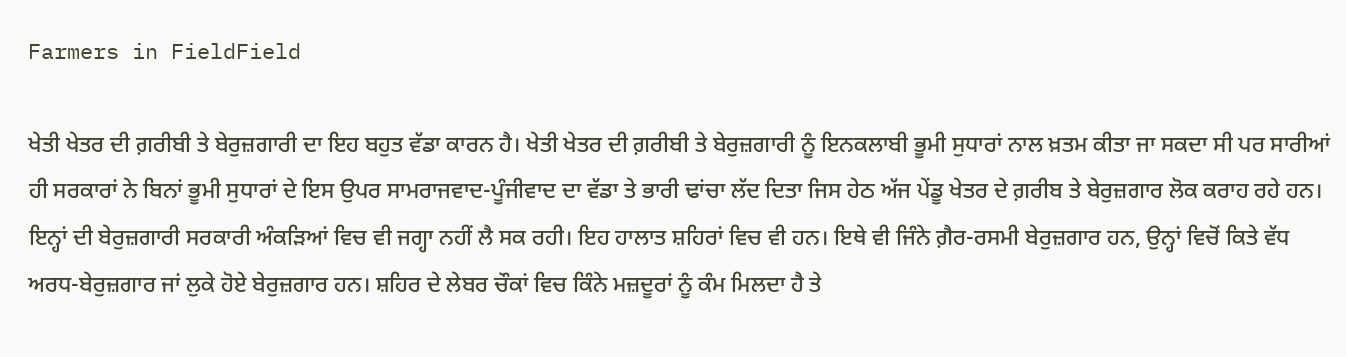Farmers in FieldField

ਖੇਤੀ ਖੇਤਰ ਦੀ ਗ਼ਰੀਬੀ ਤੇ ਬੇਰੁਜ਼ਗਾਰੀ ਦਾ ਇਹ ਬਹੁਤ ਵੱਡਾ ਕਾਰਨ ਹੈ। ਖੇਤੀ ਖੇਤਰ ਦੀ ਗ਼ਰੀਬੀ ਤੇ ਬੇਰੁਜ਼ਗਾਰੀ ਨੂੰ ਇਨਕਲਾਬੀ ਭੂਮੀ ਸੁਧਾਰਾਂ ਨਾਲ ਖ਼ਤਮ ਕੀਤਾ ਜਾ ਸਕਦਾ ਸੀ ਪਰ ਸਾਰੀਆਂ ਹੀ ਸਰਕਾਰਾਂ ਨੇ ਬਿਨਾਂ ਭੂਮੀ ਸੁਧਾਰਾਂ ਦੇ ਇਸ ਉਪਰ ਸਾਮਰਾਜਵਾਦ-ਪੂੰਜੀਵਾਦ ਦਾ ਵੱਡਾ ਤੇ ਭਾਰੀ ਢਾਂਚਾ ਲੱਦ ਦਿਤਾ ਜਿਸ ਹੇਠ ਅੱਜ ਪੇਂਡੂ ਖੇਤਰ ਦੇ ਗ਼ਰੀਬ ਤੇ ਬੇਰੁਜ਼ਗਾਰ ਲੋਕ ਕਰਾਹ ਰਹੇ ਹਨ। ਇਨ੍ਹਾਂ ਦੀ ਬੇਰੁਜ਼ਗਾਰੀ ਸਰਕਾਰੀ ਅੰਕੜਿਆਂ ਵਿਚ ਵੀ ਜਗ੍ਹਾ ਨਹੀਂ ਲੈ ਸਕ ਰਹੀ। ਇਹ ਹਾਲਾਤ ਸ਼ਹਿਰਾਂ ਵਿਚ ਵੀ ਹਨ। ਇਥੇ ਵੀ ਜਿੰਨੇ ਗ਼ੈਰ-ਰਸਮੀ ਬੇਰੁਜ਼ਗਾਰ ਹਨ, ਉਨ੍ਹਾਂ ਵਿਚੋਂ ਕਿਤੇ ਵੱਧ ਅਰਧ-ਬੇਰੁਜ਼ਗਾਰ ਜਾਂ ਲੁਕੇ ਹੋਏ ਬੇਰੁਜ਼ਗਾਰ ਹਨ। ਸ਼ਹਿਰ ਦੇ ਲੇਬਰ ਚੌਕਾਂ ਵਿਚ ਕਿੰਨੇ ਮਜ਼ਦੂਰਾਂ ਨੂੰ ਕੰਮ ਮਿਲਦਾ ਹੈ ਤੇ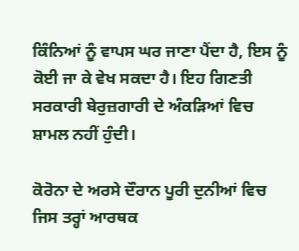ਕਿੰਨਿਆਂ ਨੂੰ ਵਾਪਸ ਘਰ ਜਾਣਾ ਪੈਂਦਾ ਹੈ, ਇਸ ਨੂੰ ਕੋਈ ਜਾ ਕੇ ਵੇਖ ਸਕਦਾ ਹੈ। ਇਹ ਗਿਣਤੀ ਸਰਕਾਰੀ ਬੇਰੁਜ਼ਗਾਰੀ ਦੇ ਅੰਕੜਿਆਂ ਵਿਚ ਸ਼ਾਮਲ ਨਹੀਂ ਹੁੰਦੀ।

ਕੋਰੋਨਾ ਦੇ ਅਰਸੇ ਦੌਰਾਨ ਪੂਰੀ ਦੁਨੀਆਂ ਵਿਚ ਜਿਸ ਤਰ੍ਹਾਂ ਆਰਥਕ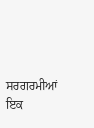ਸਰਗਰਮੀਆਂ ਇਕ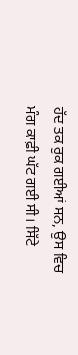ਹੱਦ ਤਕ ਰੁਕ ਗਈਆਂ ਸਨ, ਉਸ ਵਿਚ ਮੰਗ ਕਾਫ਼ੀ ਘੱਟ ਗਈ ਸੀ। ਸਿੱਟੇ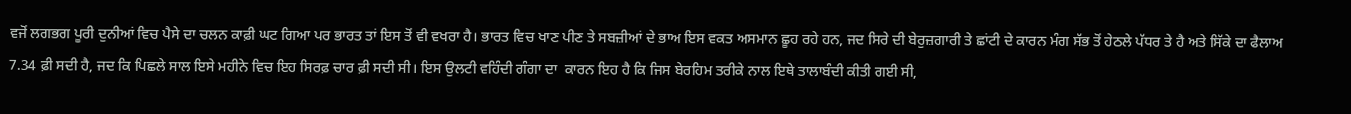ਵਜੋਂ ਲਗਭਗ ਪੂਰੀ ਦੁਨੀਆਂ ਵਿਚ ਪੈਸੇ ਦਾ ਚਲਨ ਕਾਫ਼ੀ ਘਟ ਗਿਆ ਪਰ ਭਾਰਤ ਤਾਂ ਇਸ ਤੋਂ ਵੀ ਵਖਰਾ ਹੈ। ਭਾਰਤ ਵਿਚ ਖਾਣ ਪੀਣ ਤੇ ਸਬਜ਼ੀਆਂ ਦੇ ਭਾਅ ਇਸ ਵਕਤ ਅਸਮਾਨ ਛੂਹ ਰਹੇ ਹਨ, ਜਦ ਸਿਰੇ ਦੀ ਬੇਰੁਜ਼ਗਾਰੀ ਤੇ ਛਾਂਟੀ ਦੇ ਕਾਰਨ ਮੰਗ ਸੱਭ ਤੋਂ ਹੇਠਲੇ ਪੱਧਰ ਤੇ ਹੈ ਅਤੇ ਸਿੱਕੇ ਦਾ ਫੈਲਾਅ 7.34 ਫ਼ੀ ਸਦੀ ਹੈ, ਜਦ ਕਿ ਪਿਛਲੇ ਸਾਲ ਇਸੇ ਮਹੀਨੇ ਵਿਚ ਇਹ ਸਿਰਫ਼ ਚਾਰ ਫ਼ੀ ਸਦੀ ਸੀ। ਇਸ ਉਲਟੀ ਵਹਿੰਦੀ ਗੰਗਾ ਦਾ  ਕਾਰਨ ਇਹ ਹੈ ਕਿ ਜਿਸ ਬੇਰਹਿਮ ਤਰੀਕੇ ਨਾਲ ਇਥੇ ਤਾਲਾਬੰਦੀ ਕੀਤੀ ਗਈ ਸੀ,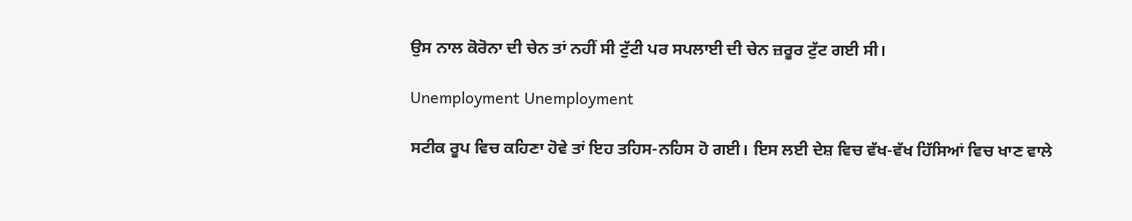ਉਸ ਨਾਲ ਕੋਰੋਨਾ ਦੀ ਚੇਨ ਤਾਂ ਨਹੀਂ ਸੀ ਟੁੱਟੀ ਪਰ ਸਪਲਾਈ ਦੀ ਚੇਨ ਜ਼ਰੂਰ ਟੁੱਟ ਗਈ ਸੀ।

Unemployment Unemployment

ਸਟੀਕ ਰੂਪ ਵਿਚ ਕਹਿਣਾ ਹੋਵੇ ਤਾਂ ਇਹ ਤਹਿਸ-ਨਹਿਸ ਹੋ ਗਈ। ਇਸ ਲਈ ਦੇਸ਼ ਵਿਚ ਵੱਖ-ਵੱਖ ਹਿੱਸਿਆਂ ਵਿਚ ਖਾਣ ਵਾਲੇ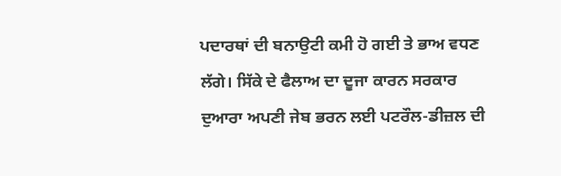ਪਦਾਰਥਾਂ ਦੀ ਬਨਾਉਟੀ ਕਮੀ ਹੋ ਗਈ ਤੇ ਭਾਅ ਵਧਣ ਲੱਗੇ। ਸਿੱਕੇ ਦੇ ਫੈਲਾਅ ਦਾ ਦੂਜਾ ਕਾਰਨ ਸਰਕਾਰ ਦੁਆਰਾ ਅਪਣੀ ਜੇਬ ਭਰਨ ਲਈ ਪਟਰੌਲ-ਡੀਜ਼ਲ ਦੀ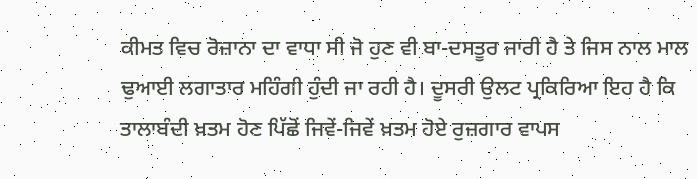ਕੀਮਤ ਵਿਚ ਰੋਜ਼ਾਨਾ ਦਾ ਵਾਧਾ ਸੀ ਜੋ ਹੁਣ ਵੀ ਬਾ-ਦਸਤੂਰ ਜਾਰੀ ਹੈ ਤੇ ਜਿਸ ਨਾਲ ਮਾਲ ਢੁਆਈ ਲਗਾਤਾਰ ਮਹਿੰਗੀ ਹੁੰਦੀ ਜਾ ਰਹੀ ਹੈ। ਦੂਸਰੀ ਉਲਟ ਪ੍ਰਕਿਰਿਆ ਇਹ ਹੈ ਕਿ ਤਾਲਾਬੰਦੀ ਖ਼ਤਮ ਹੋਣ ਪਿੱਛੋਂ ਜਿਵੇਂ-ਜਿਵੇਂ ਖ਼ਤਮ ਹੋਏ ਰੁਜ਼ਗਾਰ ਵਾਪਸ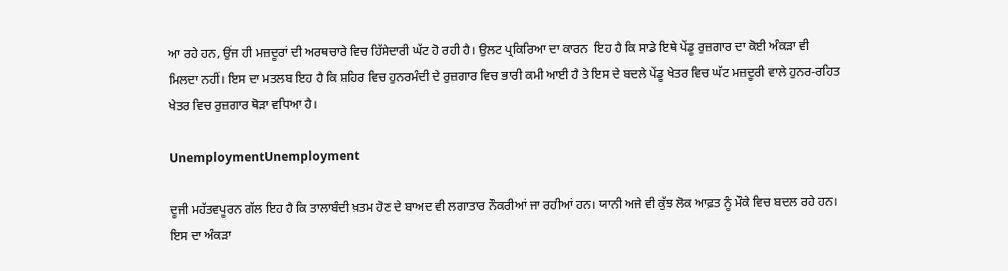ਆ ਰਹੇ ਹਨ, ਉਂਜ ਹੀ ਮਜ਼ਦੂਰਾਂ ਦੀ ਅਰਥਚਾਰੇ ਵਿਚ ਹਿੱਸੇਦਾਰੀ ਘੱਟ ਹੋ ਰਹੀ ਹੈ। ਉਲਟ ਪ੍ਰਕਿਰਿਆ ਦਾ ਕਾਰਨ  ਇਹ ਹੈ ਕਿ ਸਾਡੇ ਇਥੇ ਪੇਂਡੂ ਰੁਜ਼ਗਾਰ ਦਾ ਕੋਈ ਅੰਕੜਾ ਵੀ ਮਿਲਦਾ ਨਹੀਂ। ਇਸ ਦਾ ਮਤਲਬ ਇਹ ਹੈ ਕਿ ਸ਼ਹਿਰ ਵਿਚ ਹੁਨਰਮੰਦੀ ਦੇ ਰੁਜ਼ਗਾਰ ਵਿਚ ਭਾਰੀ ਕਮੀ ਆਈ ਹੈ ਤੇ ਇਸ ਦੇ ਬਦਲੇ ਪੇਂਡੂ ਖੇਤਰ ਵਿਚ ਘੱਟ ਮਜ਼ਦੂਰੀ ਵਾਲੇ ਹੁਨਰ-ਰਹਿਤ ਖੇਤਰ ਵਿਚ ਰੁਜ਼ਗਾਰ ਥੋੜਾ ਵਧਿਆ ਹੈ।

UnemploymentUnemployment

ਦੂਜੀ ਮਹੱਤਵਪੂਰਨ ਗੱਲ ਇਹ ਹੈ ਕਿ ਤਾਲਾਬੰਦੀ ਖ਼ਤਮ ਹੋਣ ਦੇ ਬਾਅਦ ਵੀ ਲਗਾਤਾਰ ਨੌਕਰੀਆਂ ਜਾ ਰਹੀਆਂ ਹਨ। ਯਾਨੀ ਅਜੇ ਵੀ ਕੁੱਝ ਲੋਕ ਆਫ਼ਤ ਨੂੰ ਮੌਕੇ ਵਿਚ ਬਦਲ ਰਹੇ ਹਨ। ਇਸ ਦਾ ਅੰਕੜਾ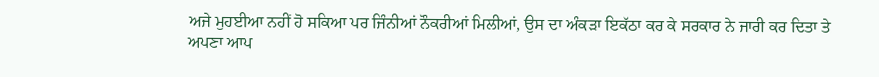ਅਜੇ ਮੁਹਈਆ ਨਹੀਂ ਹੋ ਸਕਿਆ ਪਰ ਜਿੰਨੀਆਂ ਨੌਕਰੀਆਂ ਮਿਲੀਆਂ, ਉਸ ਦਾ ਅੰਕੜਾ ਇਕੱਠਾ ਕਰ ਕੇ ਸਰਕਾਰ ਨੇ ਜਾਰੀ ਕਰ ਦਿਤਾ ਤੇ ਅਪਣਾ ਆਪ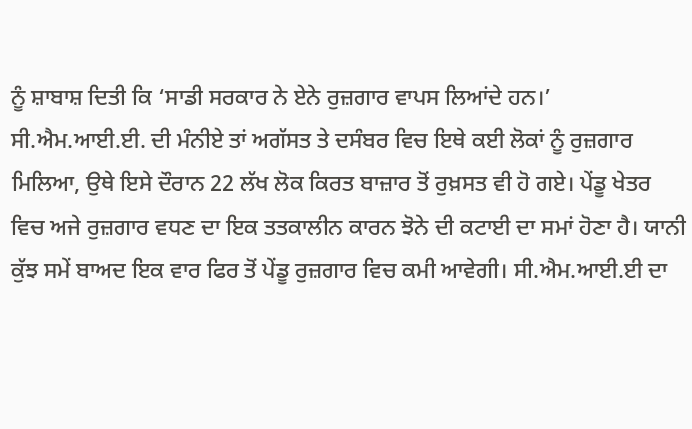ਨੂੰ ਸ਼ਾਬਾਸ਼ ਦਿਤੀ ਕਿ ‘ਸਾਡੀ ਸਰਕਾਰ ਨੇ ਏਨੇ ਰੁਜ਼ਗਾਰ ਵਾਪਸ ਲਿਆਂਦੇ ਹਨ।’ ਸੀ.ਐਮ.ਆਈ.ਈ. ਦੀ ਮੰਨੀਏ ਤਾਂ ਅਗੱਸਤ ਤੇ ਦਸੰਬਰ ਵਿਚ ਇਥੇ ਕਈ ਲੋਕਾਂ ਨੂੰ ਰੁਜ਼ਗਾਰ ਮਿਲਿਆ, ਉਥੇ ਇਸੇ ਦੌਰਾਨ 22 ਲੱਖ ਲੋਕ ਕਿਰਤ ਬਾਜ਼ਾਰ ਤੋਂ ਰੁਖ਼ਸਤ ਵੀ ਹੋ ਗਏ। ਪੇਂਡੂ ਖੇਤਰ ਵਿਚ ਅਜੇ ਰੁਜ਼ਗਾਰ ਵਧਣ ਦਾ ਇਕ ਤਤਕਾਲੀਨ ਕਾਰਨ ਝੋਨੇ ਦੀ ਕਟਾਈ ਦਾ ਸਮਾਂ ਹੋਣਾ ਹੈ। ਯਾਨੀ ਕੁੱਝ ਸਮੇਂ ਬਾਅਦ ਇਕ ਵਾਰ ਫਿਰ ਤੋਂ ਪੇਂਡੂ ਰੁਜ਼ਗਾਰ ਵਿਚ ਕਮੀ ਆਵੇਗੀ। ਸੀ.ਐਮ.ਆਈ.ਈ ਦਾ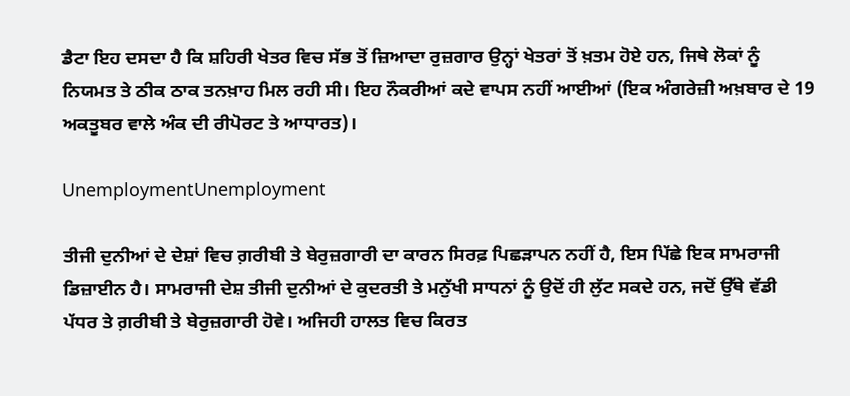ਡੈਟਾ ਇਹ ਦਸਦਾ ਹੈ ਕਿ ਸ਼ਹਿਰੀ ਖੇਤਰ ਵਿਚ ਸੱਭ ਤੋਂ ਜ਼ਿਆਦਾ ਰੁਜ਼ਗਾਰ ਉਨ੍ਹਾਂ ਖੇਤਰਾਂ ਤੋਂ ਖ਼ਤਮ ਹੋਏ ਹਨ, ਜਿਥੇ ਲੋਕਾਂ ਨੂੰ ਨਿਯਮਤ ਤੇ ਠੀਕ ਠਾਕ ਤਨਖ਼ਾਹ ਮਿਲ ਰਹੀ ਸੀ। ਇਹ ਨੌਕਰੀਆਂ ਕਦੇ ਵਾਪਸ ਨਹੀਂ ਆਈਆਂ (ਇਕ ਅੰਗਰੇਜ਼ੀ ਅਖ਼ਬਾਰ ਦੇ 19 ਅਕਤੂਬਰ ਵਾਲੇ ਅੰਕ ਦੀ ਰੀਪੋਰਟ ਤੇ ਆਧਾਰਤ)।

UnemploymentUnemployment

ਤੀਜੀ ਦੁਨੀਆਂ ਦੇ ਦੇਸ਼ਾਂ ਵਿਚ ਗ਼ਰੀਬੀ ਤੇ ਬੇਰੁਜ਼ਗਾਰੀ ਦਾ ਕਾਰਨ ਸਿਰਫ਼ ਪਿਛੜਾਪਨ ਨਹੀਂ ਹੈ, ਇਸ ਪਿੱਛੇ ਇਕ ਸਾਮਰਾਜੀ ਡਿਜ਼ਾਈਨ ਹੈ। ਸਾਮਰਾਜੀ ਦੇਸ਼ ਤੀਜੀ ਦੁਨੀਆਂ ਦੇ ਕੁਦਰਤੀ ਤੇ ਮਨੁੱਖੀ ਸਾਧਨਾਂ ਨੂੰ ਉਦੋਂ ਹੀ ਲੁੱਟ ਸਕਦੇ ਹਨ, ਜਦੋਂ ਉੱਥੇ ਵੱਡੀ ਪੱਧਰ ਤੇ ਗ਼ਰੀਬੀ ਤੇ ਬੇਰੁਜ਼ਗਾਰੀ ਹੋਵੇ। ਅਜਿਹੀ ਹਾਲਤ ਵਿਚ ਕਿਰਤ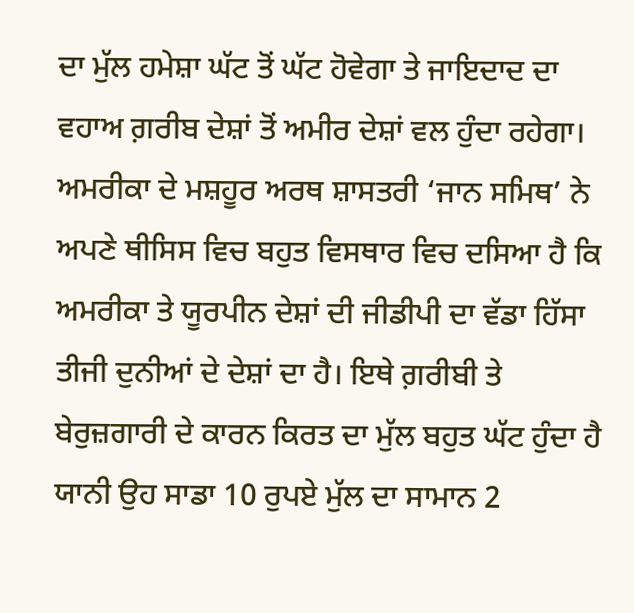ਦਾ ਮੁੱਲ ਹਮੇਸ਼ਾ ਘੱਟ ਤੋਂ ਘੱਟ ਹੋਵੇਗਾ ਤੇ ਜਾਇਦਾਦ ਦਾ ਵਹਾਅ ਗ਼ਰੀਬ ਦੇਸ਼ਾਂ ਤੋਂ ਅਮੀਰ ਦੇਸ਼ਾਂ ਵਲ ਹੁੰਦਾ ਰਹੇਗਾ। ਅਮਰੀਕਾ ਦੇ ਮਸ਼ਹੂਰ ਅਰਥ ਸ਼ਾਸਤਰੀ ‘ਜਾਨ ਸਮਿਥ’ ਨੇ ਅਪਣੇ ਥੀਸਿਸ ਵਿਚ ਬਹੁਤ ਵਿਸਥਾਰ ਵਿਚ ਦਸਿਆ ਹੈ ਕਿ ਅਮਰੀਕਾ ਤੇ ਯੂਰਪੀਨ ਦੇਸ਼ਾਂ ਦੀ ਜੀਡੀਪੀ ਦਾ ਵੱਡਾ ਹਿੱਸਾ ਤੀਜੀ ਦੁਨੀਆਂ ਦੇ ਦੇਸ਼ਾਂ ਦਾ ਹੈ। ਇਥੇ ਗ਼ਰੀਬੀ ਤੇ ਬੇਰੁਜ਼ਗਾਰੀ ਦੇ ਕਾਰਨ ਕਿਰਤ ਦਾ ਮੁੱਲ ਬਹੁਤ ਘੱਟ ਹੁੰਦਾ ਹੈ ਯਾਨੀ ਉਹ ਸਾਡਾ 10 ਰੁਪਏ ਮੁੱਲ ਦਾ ਸਾਮਾਨ 2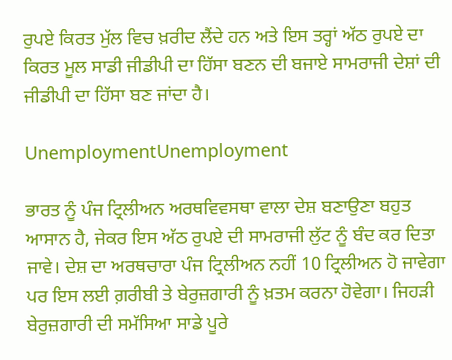ਰੁਪਏ ਕਿਰਤ ਮੁੱਲ ਵਿਚ ਖ਼ਰੀਦ ਲੈਂਦੇ ਹਨ ਅਤੇ ਇਸ ਤਰ੍ਹਾਂ ਅੱਠ ਰੁਪਏ ਦਾ ਕਿਰਤ ਮੂਲ ਸਾਡੀ ਜੀਡੀਪੀ ਦਾ ਹਿੱਸਾ ਬਣਨ ਦੀ ਬਜਾਏ ਸਾਮਰਾਜੀ ਦੇਸ਼ਾਂ ਦੀ ਜੀਡੀਪੀ ਦਾ ਹਿੱਸਾ ਬਣ ਜਾਂਦਾ ਹੈ।

UnemploymentUnemployment

ਭਾਰਤ ਨੂੰ ਪੰਜ ਟ੍ਰਿਲੀਅਨ ਅਰਥਵਿਵਸਥਾ ਵਾਲਾ ਦੇਸ਼ ਬਣਾਉਣਾ ਬਹੁਤ ਆਸਾਨ ਹੈ, ਜੇਕਰ ਇਸ ਅੱਠ ਰੁਪਏ ਦੀ ਸਾਮਰਾਜੀ ਲੁੱਟ ਨੂੰ ਬੰਦ ਕਰ ਦਿਤਾ ਜਾਵੇ। ਦੇਸ਼ ਦਾ ਅਰਥਚਾਰਾ ਪੰਜ ਟ੍ਰਿਲੀਅਨ ਨਹੀਂ 10 ਟ੍ਰਿਲੀਅਨ ਹੋ ਜਾਵੇਗਾ ਪਰ ਇਸ ਲਈ ਗ਼ਰੀਬੀ ਤੇ ਬੇਰੁਜ਼ਗਾਰੀ ਨੂੰ ਖ਼ਤਮ ਕਰਨਾ ਹੋਵੇਗਾ। ਜਿਹੜੀ ਬੇਰੁਜ਼ਗਾਰੀ ਦੀ ਸਮੱਸਿਆ ਸਾਡੇ ਪੂਰੇ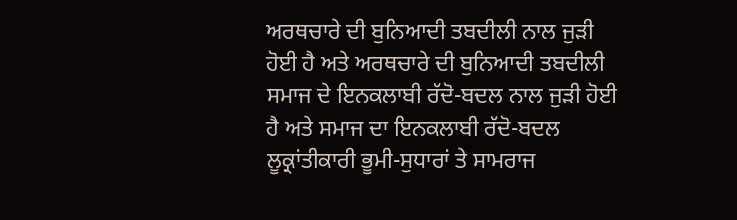ਅਰਥਚਾਰੇ ਦੀ ਬੁਨਿਆਦੀ ਤਬਦੀਲੀ ਨਾਲ ਜੁੜੀ ਹੋਈ ਹੈ ਅਤੇ ਅਰਥਚਾਰੇ ਦੀ ਬੁਨਿਆਦੀ ਤਬਦੀਲੀ ਸਮਾਜ ਦੇ ਇਨਕਲਾਬੀ ਰੱਦੋ-ਬਦਲ ਨਾਲ ਜੁੜੀ ਹੋਈ ਹੈ ਅਤੇ ਸਮਾਜ ਦਾ ਇਨਕਲਾਬੀ ਰੱਦੋ-ਬਦਲ ਲੂਕ੍ਰਾਂਤੀਕਾਰੀ ਭੂਮੀ-ਸੁਧਾਰਾਂ ਤੇ ਸਾਮਰਾਜ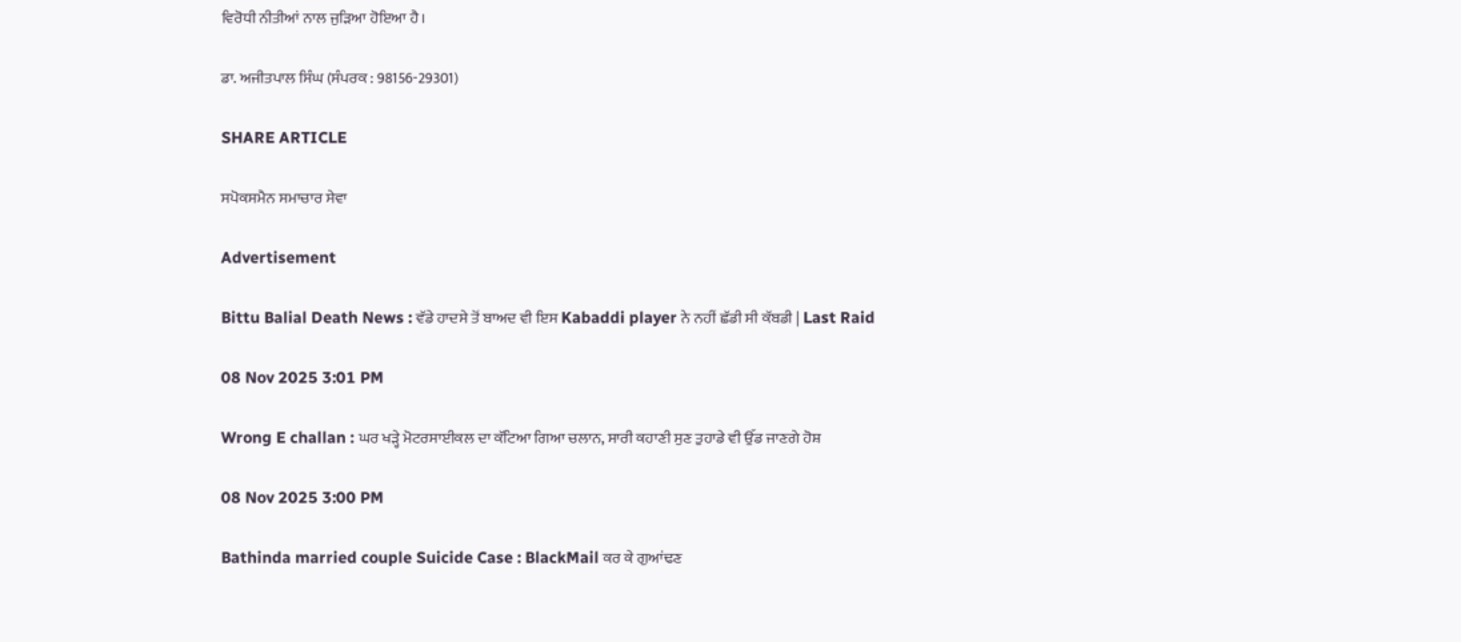ਵਿਰੋਧੀ ਨੀਤੀਆਂ ਨਾਲ ਜੁੜਿਆ ਹੋਇਆ ਹੈ।

ਡਾ. ਅਜੀਤਪਾਲ ਸਿੰਘ (ਸੰਪਰਕ : 98156-29301)

SHARE ARTICLE

ਸਪੋਕਸਮੈਨ ਸਮਾਚਾਰ ਸੇਵਾ

Advertisement

Bittu Balial Death News : ਵੱਡੇ ਹਾਦਸੇ ਤੋਂ ਬਾਅਦ ਵੀ ਇਸ Kabaddi player ਨੇ ਨਹੀਂ ਛੱਡੀ ਸੀ ਕੱਬਡੀ | Last Raid

08 Nov 2025 3:01 PM

Wrong E challan : ਘਰ ਖੜ੍ਹੇ ਮੋਟਰਸਾਈਕਲ ਦਾ ਕੱਟਿਆ ਗਿਆ ਚਲਾਨ, ਸਾਰੀ ਕਹਾਣੀ ਸੁਣ ਤੁਹਾਡੇ ਵੀ ਉੱਡ ਜਾਣਗੇ ਹੋਸ਼

08 Nov 2025 3:00 PM

Bathinda married couple Suicide Case : BlackMail ਕਰ ਕੇ ਗੁਆਂਢਣ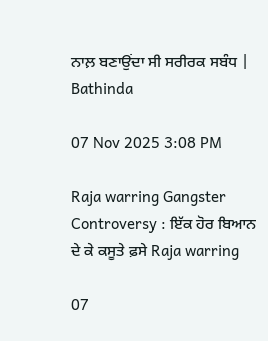ਨਾਲ਼ ਬਣਾਉਂਦਾ ਸੀ ਸਰੀਰਕ ਸਬੰਧ | Bathinda

07 Nov 2025 3:08 PM

Raja warring Gangster Controversy : ਇੱਕ ਹੋਰ ਬਿਆਨ ਦੇ ਕੇ ਕਸੂਤੇ ਫ਼ਸੇ Raja warring

07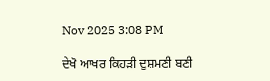Nov 2025 3:08 PM

ਦੇਖੋ ਆਖਰ ਕਿਹੜੀ ਦੁਸ਼ਮਣੀ ਬਣੀ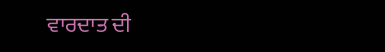ਵਾਰਦਾਤ ਦੀ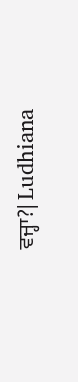ਵਜ੍ਹਾ?| Ludhiana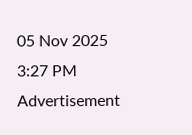05 Nov 2025 3:27 PM
Advertisement